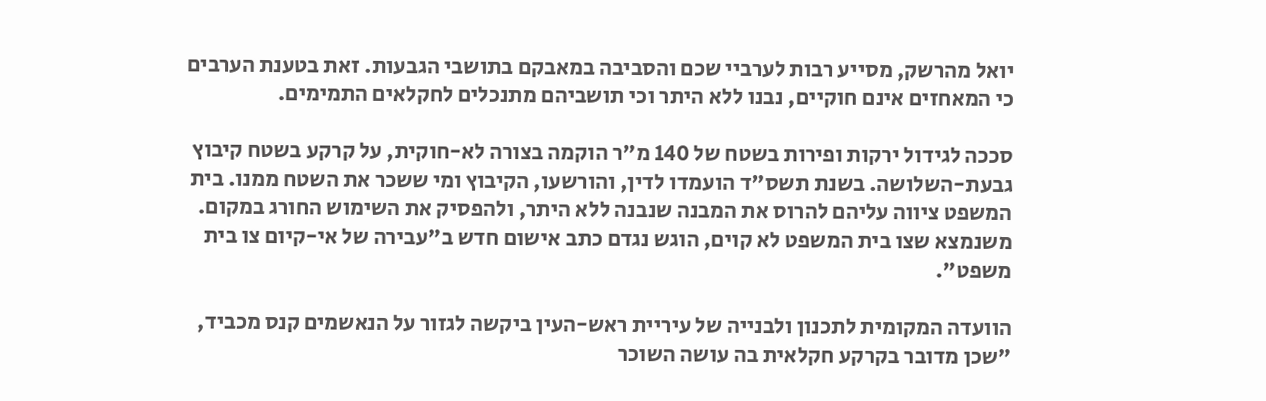יואל מהרשק, מסייע רבות לערביי שכם והסביבה במאבקם בתושבי הגבעות. זאת בטענת הערבים כי המאחזים אינם חוקיים, נבנו ללא היתר וכי תושביהם מתנכלים לחקלאים התמימים.

סככה לגידול ירקות ופירות בשטח של 140 מ"ר הוקמה בצורה לא-חוקית, על קרקע בשטח קיבוץ גבעת-השלושה. בשנת תשס"ד הועמדו לדין, והורשעו, הקיבוץ ומי ששכר את השטח ממנו. בית המשפט ציווה עליהם להרוס את המבנה שנבנה ללא היתר, ולהפסיק את השימוש החורג במקום. משנמצא שצו בית המשפט לא קוים, הוגש נגדם כתב אישום חדש ב"עבירה של אי-קיום צו בית משפט".

הוועדה המקומית לתכנון ולבנייה של עיריית ראש-העין ביקשה לגזור על הנאשמים קנס מכביד, "שכן מדובר בקרקע חקלאית בה עושה השוכר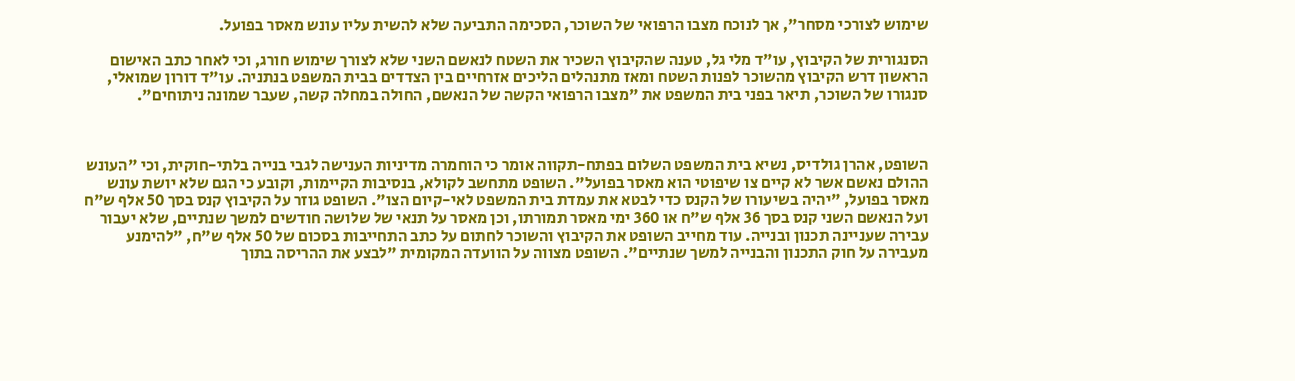שימוש לצורכי מסחר", אך לנוכח מצבו הרפואי של השוכר, הסכימה התביעה שלא להשית עליו עונש מאסר בפועל.

הסנגורית של הקיבוץ, עו"ד מלי גל, טענה שהקיבוץ השכיר את השטח לנאשם השני שלא לצורך שימוש חורג, וכי לאחר כתב האישום הראשון דרש הקיבוץ מהשוכר לפנות השטח ומאז מתנהלים הליכים אזרחיים בין הצדדים בבית המשפט בנתניה. עו"ד דורון שמואלי, סנגורו של השוכר, תיאר בפני בית המשפט את "מצבו הרפואי הקשה של הנאשם, החולה במחלה קשה, שעבר שמונה ניתוחים".



השופט, אהרן גולדיס, נשיא בית המשפט השלום בפתח-תקווה אומר כי הוחמרה מדיניות הענישה לגבי בנייה בלתי-חוקית, וכי "העונש ההולם נאשם אשר לא קיים צו שיפוטי הוא מאסר בפועל". השופט מתחשב לקולא, בנסיבות הקיימות, וקובע כי הגם שלא יושת עונש מאסר בפועל, "יהיה בשיעורו של הקנס כדי לבטא את עמדת בית המשפט לאי-קיום הצו". השופט גוזר על הקיבוץ קנס בסך 50 אלף ש"ח ועל הנאשם השני קנס בסך 36 אלף ש"ח או 360 ימי מאסר תמורתו, וכן מאסר על תנאי של שלושה חודשים למשך שנתיים, שלא יעבור עבירה שעניינה תכנון ובנייה. עוד מחייב השופט את הקיבוץ והשוכר לחתום על כתב התחייבות בסכום של 50 אלף ש"ח, "להימנע מעבירה על חוק התכנון והבנייה למשך שנתיים". השופט מצווה על הוועדה המקומית "לבצע את ההריסה בתוך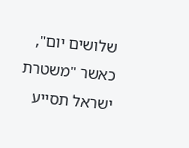שלושים יום", כאשר "משטרת ישראל תסייע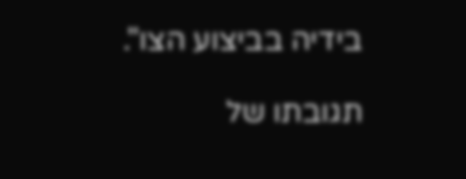בידיה בביצוע הצו".

תגובתו של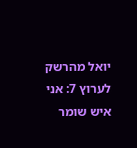יואל מהרשק לערוץ 7: אני איש שומר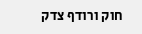חוק ורודף צדק